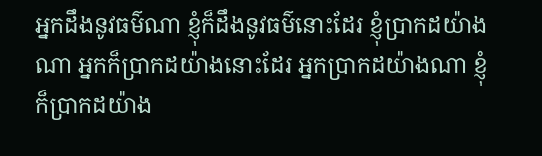អ្នកដឹងនូវធម៌ណា ខ្ញុំក៏ដឹងនូវធម៌នោះដែរ ខ្ញុំប្រាកដយ៉ាងណា អ្នកក៏ប្រាកដយ៉ាងនោះដែរ អ្នកប្រាកដយ៉ាងណា ខ្ញុំក៏ប្រាកដយ៉ាង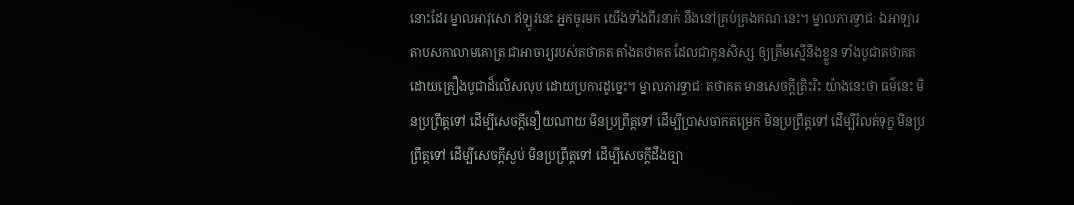នោះដែរ ម្នាលអាវុសោ ឥឡូវនេះ អ្នកចូរមក យើងទាំងពីរនាក់ នឹងនៅគ្រប់គ្រងគណៈនេះ។ ម្នាលភារទ្វាជៈ ឯអាឡារតាបសកាលាមគោត្រ ជាអាចារ្យរបស់តថាគត តាំងតថាគត ដែលជាកូនសិស្ស ឲ្យត្រឹមស្មើនឹងខ្លួន ទាំងបូជាតថាគត ដោយគ្រឿងបូជាដ៏លើសលុប ដោយប្រការដូច្នេះ។ ម្នាលភារទ្វាជៈ តថាគត មានសេចក្តីត្រិះរិះ យ៉ាងនេះថា ធម៌នេះ មិនប្រព្រឹត្តទៅ ដើម្បីសេចក្តីនឿយណាយ មិនប្រព្រឹត្តទៅ ដើម្បីប្រាសចាកតម្រេក មិនប្រព្រឹត្តទៅ ដើម្បីរំលត់ទុក្ខ មិនប្រព្រឹត្តទៅ ដើម្បីសេចក្តីស្ងប់ មិនប្រព្រឹត្តទៅ ដើម្បីសេចក្តីដឹងច្បា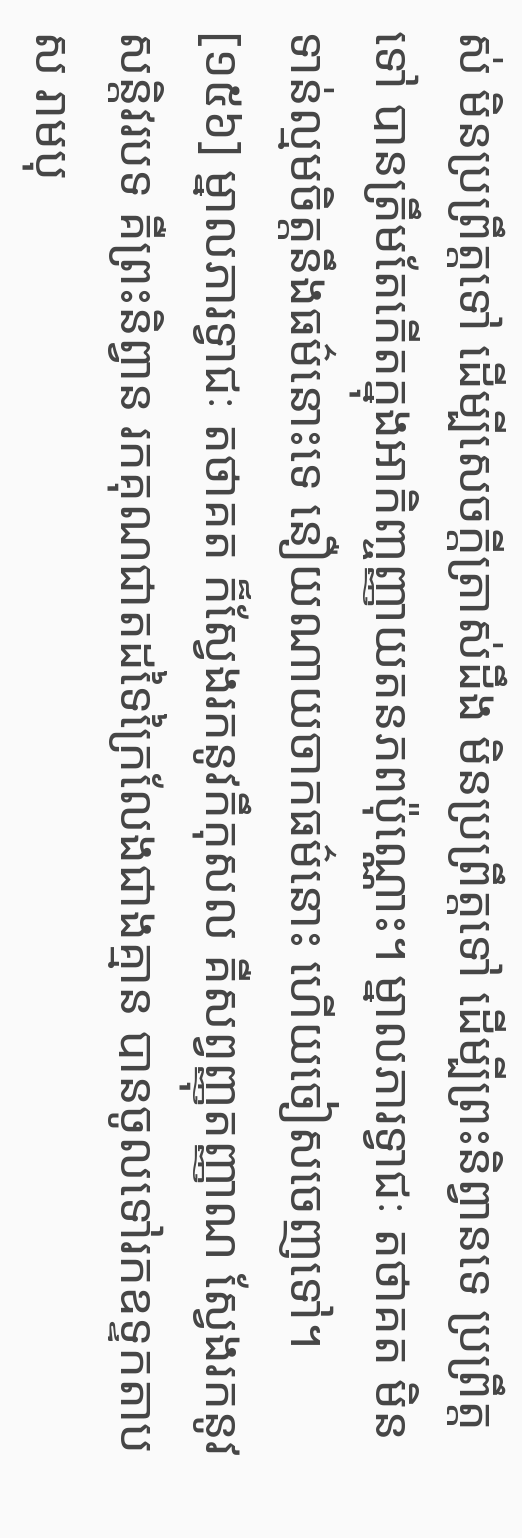ស់ មិនប្រព្រឹត្តទៅ ដើម្បីសេចក្តីត្រាស់ដឹង មិនប្រព្រឹត្តទៅ ដើម្បីព្រះនិព្វានទេ ប្រព្រឹត្តទៅ បានត្រឹមតែកើតក្នុងអាកិញ្ចញ្ញាយតនភពប៉ុណ្ណោះ។ ម្នាលភារទ្វាជៈ តថាគត មិនទាន់ល្មមចិត្តនឹងធម៌នោះទេ នឿយណាយចាកធម៌នោះ ហើយចៀសចេញទៅ។
[១៥៦] ម្នាលភារទ្វាជៈ តថាគត ក៏ស្វែងរកនូវកឹកុសល គឺសព្វញ្ញុតញ្ញាណ ស្វែងរកនូវសន្តិវរបទ គឺព្រះនិព្វាន រកគុណជាតដទៃក្រៃលែងជាងគ្មាន បានចូលទៅរកឧទ្ទកតាបស រាមបុ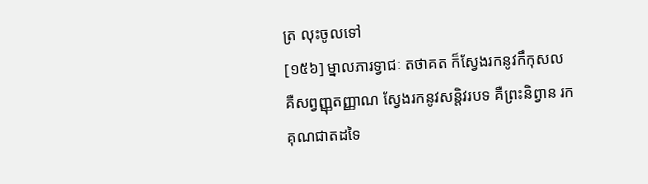ត្រ លុះចូលទៅ
[១៥៦] ម្នាលភារទ្វាជៈ តថាគត ក៏ស្វែងរកនូវកឹកុសល គឺសព្វញ្ញុតញ្ញាណ ស្វែងរកនូវសន្តិវរបទ គឺព្រះនិព្វាន រកគុណជាតដទៃ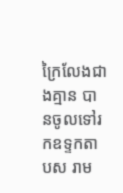ក្រៃលែងជាងគ្មាន បានចូលទៅរកឧទ្ទកតាបស រាម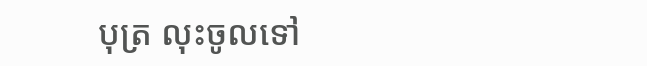បុត្រ លុះចូលទៅ